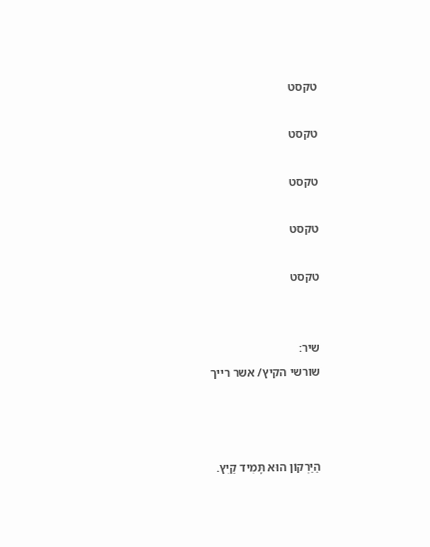טקסט

טקסט

טקסט

טקסט

טקסט


שיר:
שורשי הקיץ/ אשר רייך



הַיַּרְקוֹן הוּא תָּמִיד קַיִץ.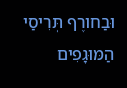וּבַחורֶף תְּרִיסַי הַמּוּגָפִים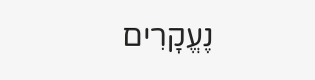נֶעֱקָרִים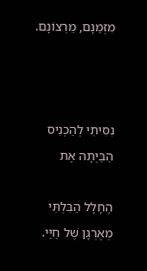מִזְּמַנָּם, מֵרְצוֹנָם.



נִסִּיתִי לְהַכְנִיס הַבַּיְתָה אֶת

הֶחָלָל הַבִּלְתִּי מְאֻרְגָּן שֶׁל חַיַּי.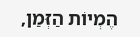הֶמְיוֹת הַזְּמַן,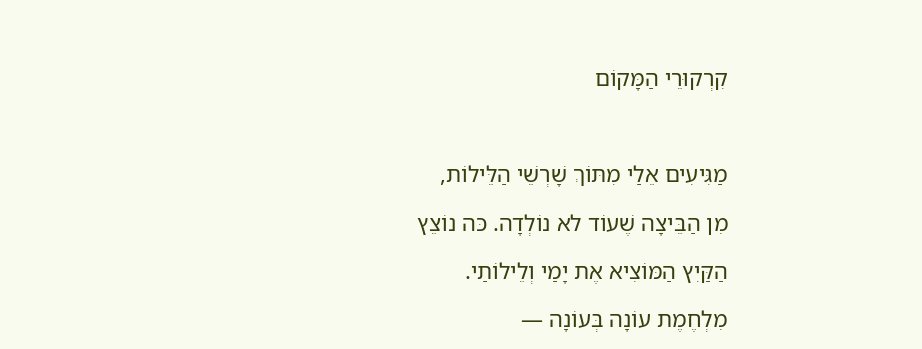קִרְקוּרֵי הַמָּקוֹם



מַגִּיעִים אֵלַי מִתּוֹךְ שָׁרְשֵׁי הַלֵּילוֹת,

מִן הַבֵּיצָה שֶׁעוֹד לא נוֹלְדָה. כּה נוֹצֵץ

הַקַּיִץ הַמּוֹצִיא אֶת יָמַי וְלֵילוֹתַי.

מִלְחֶמֶת עוֹנָה בְּעוֹנָה —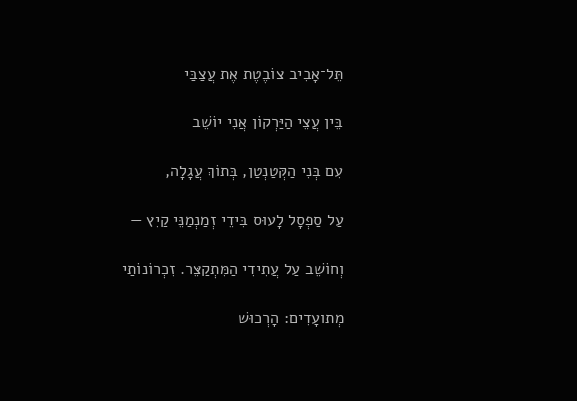תֵּל־אָבִיב צוֹבֶטֶת אֶת עֲצַבַּי

בֵּין עֲצֵי הַיַּרְקוֹן אֲנִי יוֹשֵׁב

עִם בְּנִי הַקְּטַנְטַן, בְּתוֹךְ עֲגָלָה,

עַל סַפְסָל לָעוּס בִּידֵי זְמַנְמַנֵּי קַיִץ —

וְחוֹשֵׁב עַל עֲתִידִי הַמִּתְקַצֵּר. זִכְרוֹנוֹתַי

מְתועָדִים: הָרְכוּשׁ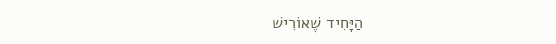הַיָּחִיד שֶׁאוֹרִישׁ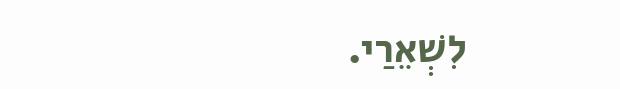לִשְׁאֵרַי.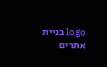logo בניית אתרים